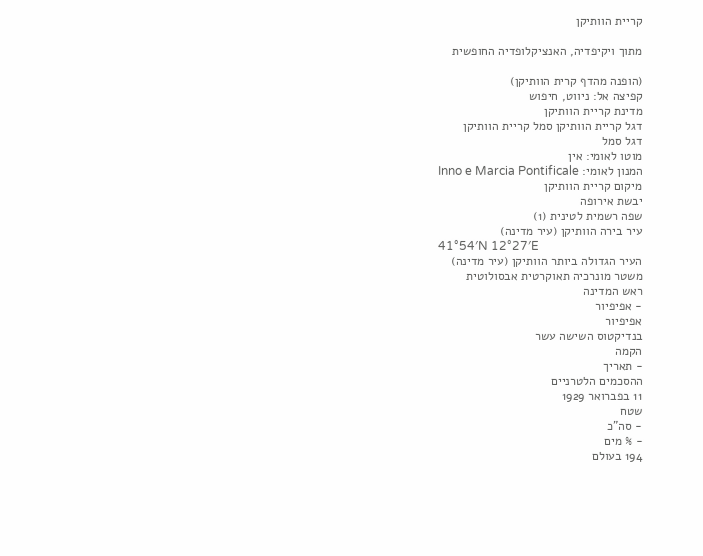קריית הוותיקן

מתוך ויקיפדיה, האנציקלופדיה החופשית

(הופנה מהדף קרית הוותיקן)
קפיצה אל: ניווט, חיפוש
מדינת קריית הוותיקן
דגל קריית הוותיקן סמל קריית הוותיקן
דגל סמל
מוטו לאומי: אין
המנון לאומי: Inno e Marcia Pontificale
מיקום קריית הוותיקן
יבשת אירופה
שפה רשמית לטינית (1)
עיר בירה הוותיקן (עיר מדינה)
41°54′N 12°27′E
העיר הגדולה ביותר הוותיקן (עיר מדינה)
משטר מונרכיה תאוקרטית אבסולוטית
ראש המדינה
- אפיפיור
אפיפיור
בנדיקטוס השישה עשר
הקמה
- תאריך
ההסכמים הלטרניים
11 בפברואר 1929
שטח
- סה"כ
- % מים
194 בעולם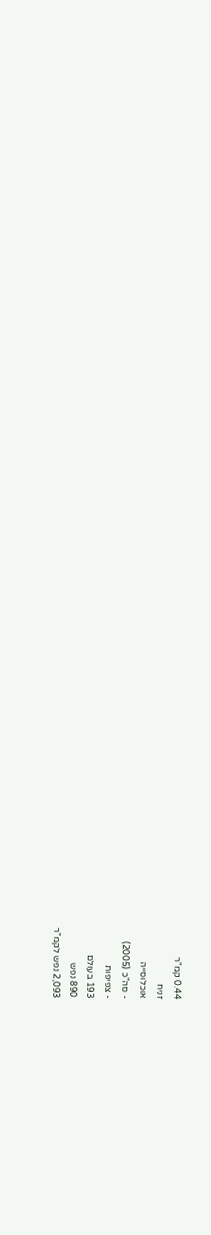0.44 קמ"ר
זניח
אוכלוסייה
- סה"כ (2005)
- צפיפות
193 בעולם
890 נפש
2,093 נפש לקמ"ר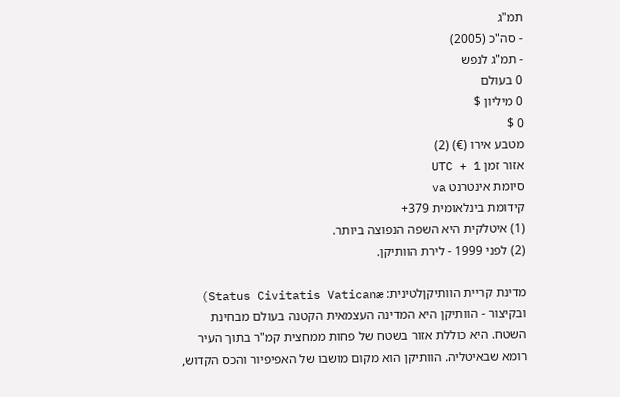תמ"ג
- סה"כ (2005)
- תמ"ג לנפש
0 בעולם
0 מיליון $
0 $
מטבע אירו (€) (2)
אזור זמן UTC + 1
סיומת אינטרנט va
קידומת בינלאומית 379+
(1) איטלקית היא השפה הנפוצה ביותר.
(2) לפני 1999 - לירת הוותיקן.

מדינת קריית הוותיקןלטינית: Status Civitatis Vaticanæ) ובקיצור - הוותיקן היא המדינה העצמאית הקטנה בעולם מבחינת השטח. היא כוללת אזור בשטח של פחות ממחצית קמ"ר בתוך העיר רומא שבאיטליה. הוותיקן הוא מקום מושבו של האפיפיור והכס הקדוש,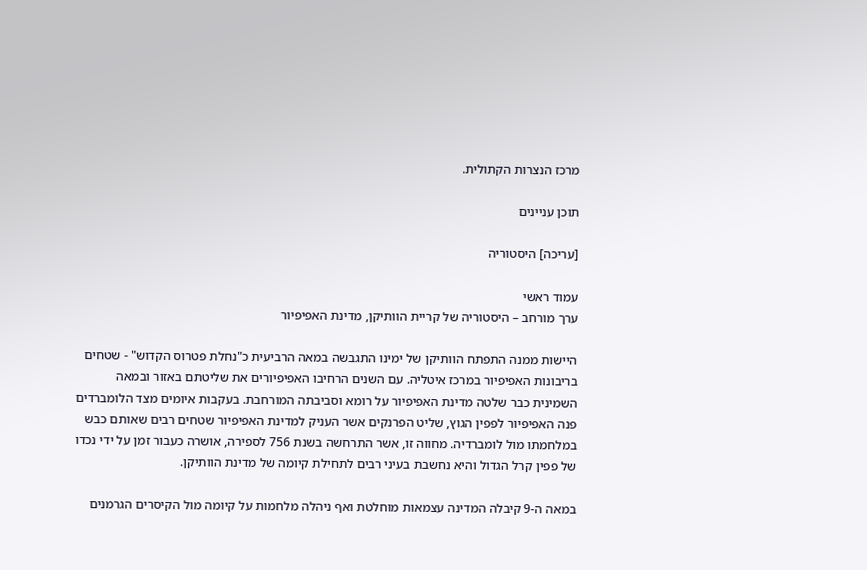מרכז הנצרות הקתולית.

תוכן עניינים

[עריכה] היסטוריה

עמוד ראשי
ערך מורחב – היסטוריה של קריית הוותיקן, מדינת האפיפיור

היישות ממנה התפתח הוותיקן של ימינו התגבשה במאה הרביעית כ"נחלת פטרוס הקדוש" - שטחים בריבונות האפיפיור במרכז איטליה. עם השנים הרחיבו האפיפיורים את שליטתם באזור ובמאה השמינית כבר שלטה מדינת האפיפיור על רומא וסביבתה המורחבת. בעקבות איומים מצד הלומברדים פנה האפיפיור לפפין הגוץ, שליט הפרנקים אשר העניק למדינת האפיפיור שטחים רבים שאותם כבש במלחמתו מול לומברדיה. מחווה זו, אשר התרחשה בשנת 756 לספירה, אושרה כעבור זמן על ידי נכדו של פפין קרל הגדול והיא נחשבת בעיני רבים לתחילת קיומה של מדינת הוותיקן.

במאה ה-9 קיבלה המדינה עצמאות מוחלטת ואף ניהלה מלחמות על קיומה מול הקיסרים הגרמנים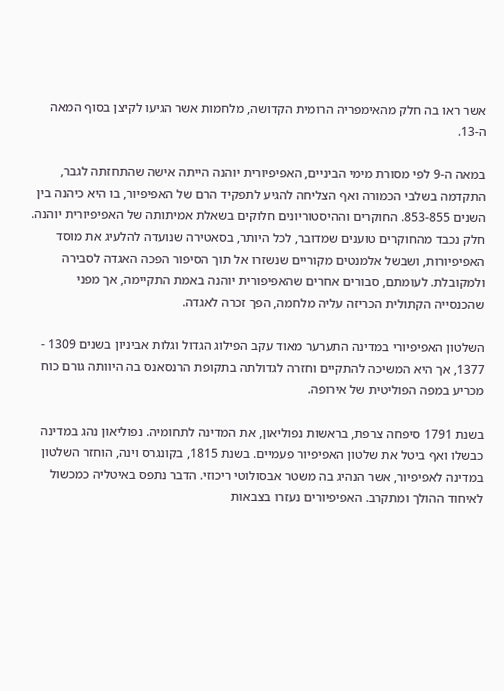אשר ראו בה חלק מהאימפריה הרומית הקדושה, מלחמות אשר הגיעו לקיצן בסוף המאה ה-13.

במאה ה-9 לפי מסורת מימי הביניים, האפיפיורית יוהנה הייתה אישה שהתחזתה לגבר, התקדמה בשלבי הכמורה ואף הצליחה להגיע לתפקיד הרם של האפיפיור, בו היא כיהנה בין השנים 853-855. החוקרים וההיסטוריונים חלוקים בשאלת אמיתותה של האפיפיורית יוהנה. חלק נכבד מהחוקרים טוענים שמדובר, לכל היותר, בסאטירה שנועדה להלעיג את מוסד האפיפיורות, ושבשל אלמנטים מקוריים שנשזרו אל תוך הסיפור הפכה האגדה לסבירה ולמקובלת. לעומתם, סבורים אחרים שהאפיפורית יוהנה באמת התקיימה, אך מפני שהכנסייה הקתולית הכריזה עליה מלחמה, הפך זכרה לאגדה.

השלטון האפיפיורי במדינה התערער מאוד עקב הפילוג הגדול וגלות אביניון בשנים 1309 - 1377, אך היא המשיכה להתקיים וחזרה לגדולתה בתקופת הרנסאנס בה היוותה גורם כוח מכריע במפה הפוליטית של אירופה.

בשנת 1791 סיפחה צרפת, בראשות נפוליאון, את המדינה לתחומיה. נפוליאון נהג במדינה כבשלו ואף ביטל את שלטון האפיפיור פעמיים. בשנת 1815, בקונגרס וינה, הוחזר השלטון במדינה לאפיפיור, אשר הנהיג בה משטר אבסולוטי ריכוזי. הדבר נתפס באיטליה כמכשול לאיחוד ההולך ומתקרב. האפיפיורים נעזרו בצבאות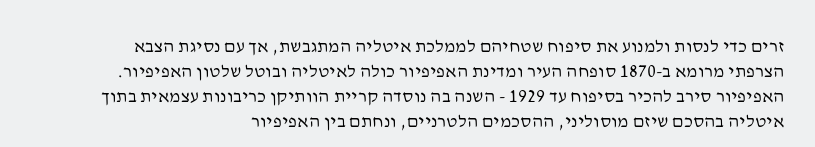זרים כדי לנסות ולמנוע את סיפוח שטחיהם לממלכת איטליה המתגבשת, אך עם נסיגת הצבא הצרפתי מרומא ב-1870 סופחה העיר ומדינת האפיפיור כולה לאיטליה ובוטל שלטון האפיפיור. האפיפיור סירב להכיר בסיפוח עד 1929 - השנה בה נוסדה קריית הוותיקן כריבונות עצמאית בתוך איטליה בהסכם שיזם מוסוליני, ההסכמים הלטרניים, ונחתם בין האפיפיור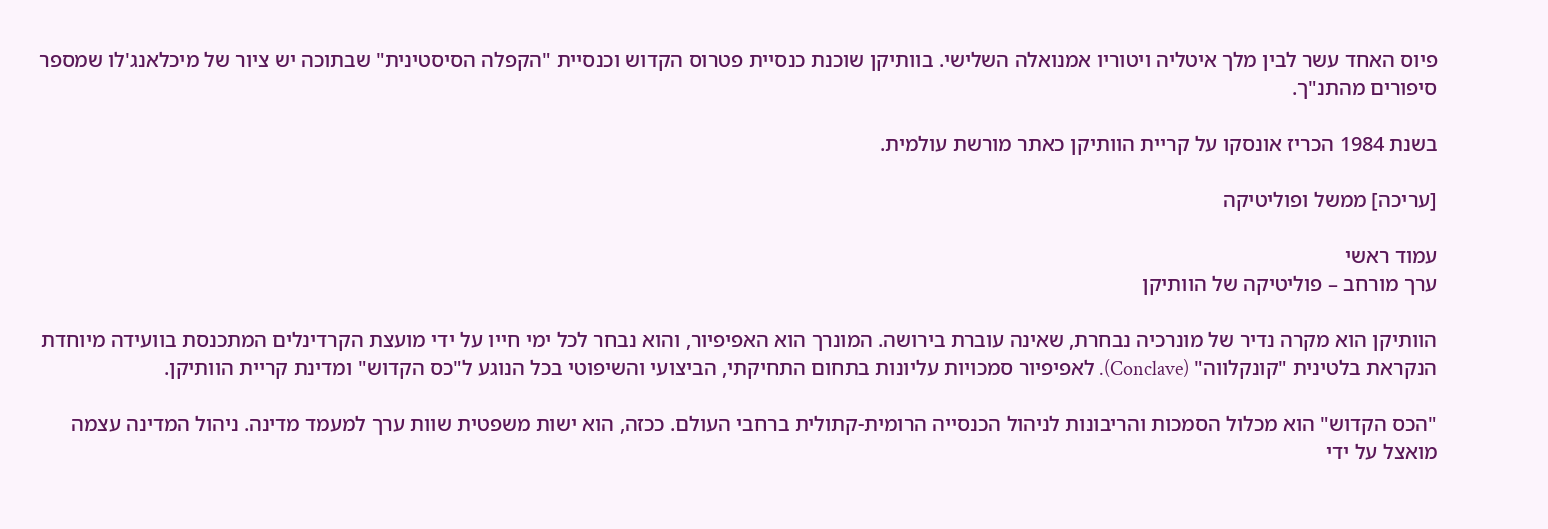פיוס האחד עשר לבין מלך איטליה ויטוריו אמנואלה השלישי. בוותיקן שוכנת כנסיית פטרוס הקדוש וכנסיית "הקפלה הסיסטינית" שבתוכה יש ציור של מיכלאנג'לו שמספר סיפורים מהתנ"ך.

בשנת 1984 הכריז אונסקו על קריית הוותיקן כאתר מורשת עולמית.

[עריכה] ממשל ופוליטיקה

עמוד ראשי
ערך מורחב – פוליטיקה של הוותיקן

הוותיקן הוא מקרה נדיר של מונרכיה נבחרת, שאינה עוברת בירושה. המונרך הוא האפיפיור, והוא נבחר לכל ימי חייו על ידי מועצת הקרדינלים המתכנסת בוועידה מיוחדת הנקראת בלטינית "קונקלווה" (Conclave). לאפיפיור סמכויות עליונות בתחום התחיקתי, הביצועי והשיפוטי בכל הנוגע ל"כס הקדוש" ומדינת קריית הוותיקן.

"הכס הקדוש" הוא מכלול הסמכות והריבונות לניהול הכנסייה הרומית-קתולית ברחבי העולם. ככזה, הוא ישות משפטית שוות ערך למעמד מדינה. ניהול המדינה עצמה מואצל על ידי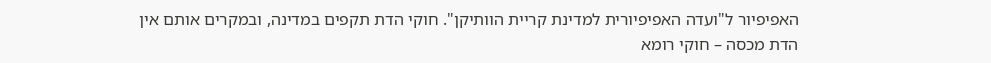האפיפיור ל"ועדה האפיפיורית למדינת קריית הוותיקן". חוקי הדת תקפים במדינה, ובמקרים אותם אין הדת מכסה – חוקי רומא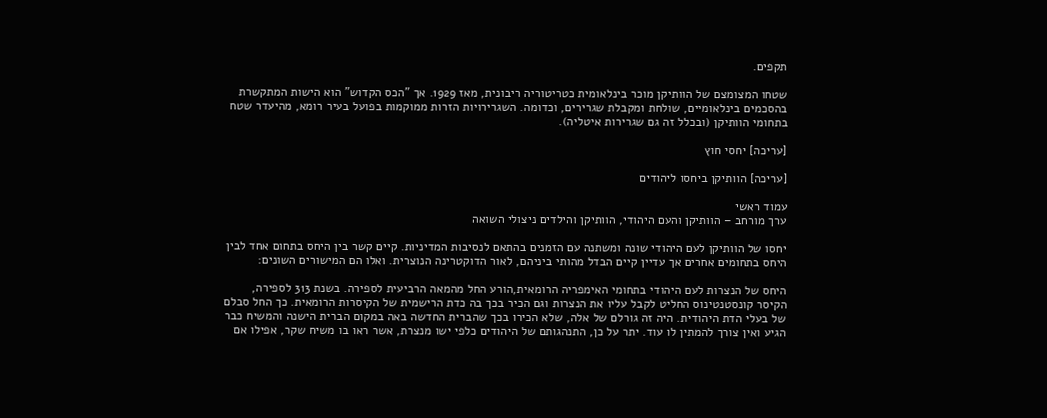תקפים.

שטחו המצומצם של הוותיקן מוכר בינלאומית כטריטוריה ריבונית, מאז 1929. אך "הכס הקדוש" הוא הישות המתקשרת בהסכמים בינלאומיים, שולחת ומקבלת שגרירים, וכדומה. השגרירויות הזרות ממוקמות בפועל בעיר רומא, מהיעדר שטח בתחומי הוותיקן (ובכלל זה גם שגרירות איטליה).

[עריכה] יחסי חוץ

[עריכה] הוותיקן ביחסו ליהודים

עמוד ראשי
ערך מורחב – הוותיקן והעם היהודי, הוותיקן והילדים ניצולי השואה

יחסו של הוותיקן לעם היהודי שונה ומשתנה עם הזמנים בהתאם לנסיבות המדיניות. קיים קשר בין היחס בתחום אחד לבין היחס בתחומים אחרים אך עדיין קיים הבדל מהותי ביניהם, לאור הדוקטרינה הנוצרית. ואלו הם המישורים השונים:

היחס של הנצרות לעם היהודי בתחומי האימפריה הרומאית,הורע החל מהמאה הרביעית לספירה. בשנת 313 לספירה, הקיסר קונסטנטינוס החליט לקבל עליו את הנצרות וגם הכיר בכך בה כדת הרישמית של הקיסרות הרומאית. כך החל סבלם של בעלי הדת היהודית. היה זה גורלם של אלה, שלא הכירו בכך שהברית החדשה באה במקום הברית הישנה והמשיח כבר הגיע ואין צורך להמתין לו עוד. יתר על כן, התנהגותם של היהודים כלפי ישו מנצרת, אשר ראו בו משיח שקר, אפילו אם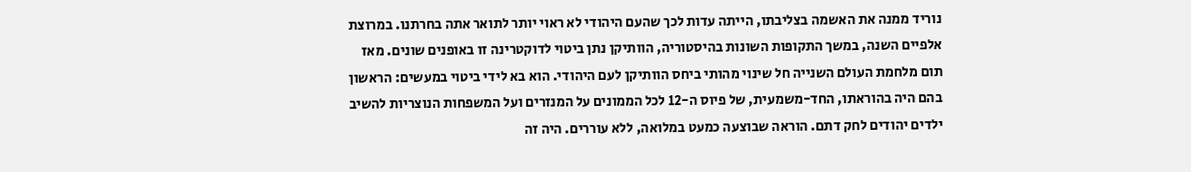נוריד ממנה את האשמה בצליבתו, הייתה עדות לכך שהעם היהודי לא ראוי יותר לתואר אתה בחרתנו. במרוצת אלפיים השנה, במשך התקופות השונות בהיסטוריה, הוותיקן נתן ביטוי לדוקטרינה זו באופנים שונים. מאז תום מלחמת העולם השנייה חל שינוי מהותי ביחס הוותיקן לעם היהודי. הוא בא לידי ביטוי במעשים: הראשון בהם היה בהוראתו, החד-משמעית, של פיוס ה-12 לכל הממונים על המנזרים ועל המשפחות הנוצריות להשיב ילדים יהודים לחק דתם. הוראה שבוצעה כמעט במלואה, ללא עוררים. היה זה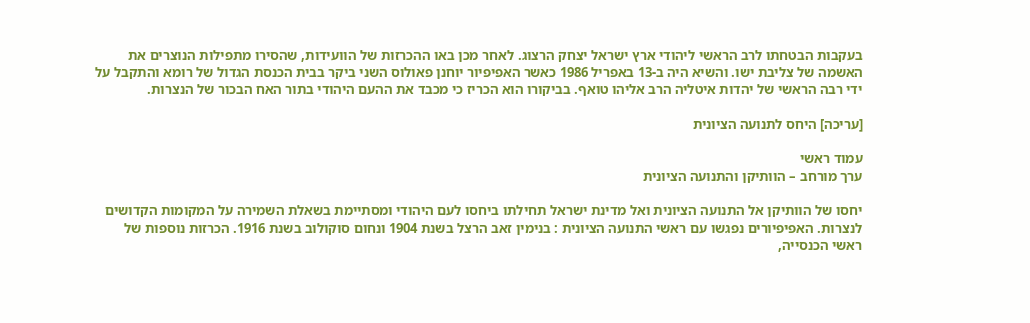בעקבות הבטחתו לרב הראשי ליהודי ארץ ישראל יצחק הרצוג. לאחר מכן באו ההכרזות של הוועידות, שהסירו מתפילות הנוצרים את האשמה של צליבת ישו. והשיא היה ב-13 באפריל 1986 כאשר האפיפיור יוחנן פאולוס השני ביקר בבית הכנסת הגדול של רומא והתקבל על ידי רבה הראשי של יהדות איטליה הרב אליהו טואף. בביקורו הוא הכריז כי מכבד את ההעם היהודי בתור האח הבכור של הנצרות.

[עריכה] היחס לתנועה הציונית

עמוד ראשי
ערך מורחב – הוותיקן והתנועה הציונית

יחסו של הוותיקן אל התנועה הציונית ואל מדינת ישראל תחילתו ביחסו לעם היהודי ומסתיימת בשאלת השמירה על המקומות הקדושים לנצרות. האפיפיורים נפגשו עם ראשי התנועה הציונית : בנימין זאב הרצל בשנת 1904 ונחום סוקולוב בשנת 1916. הכרזות נוספות של ראשי הכנסייה,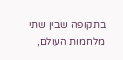בתקופה שבין שתי מלחמות העולם,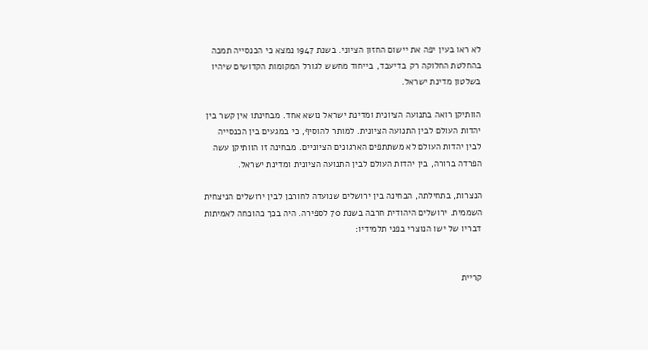לא ראו בעין יפה את יישום החזון הציוני. בשנת 1947 נמצא כי הכנסייה תמכה בהחלטת החלוקה רק בדיעבד, בייחוד מחשש לגורל המקומות הקדושים שיהיו בשלטון מדינת ישראל.

הוותיקן רואה בתנועה הציונית ומדינת ישראל נושא אחד. מבחינתו אין קשר בין יהדות העולם לבין התנועה הציונית. למותר להוסיף, כי במגעים בין הכנסייה לבין יהדות העולם לא משתתפים הארגונים הציוניים. מבחינה זו הוותיקן עשה הפרדה ברורה, בין יהדות העולם לבין התנועה הציונית ומדינת ישראל.

הנצרות, בתחילתה, הבחינה בין ירושלים שנועדה לחורבן לבין ירושלים הניצחית השממית. ירושלים היהודית חרבה בשנת 70 לספירה. היה בכך כהוכחה לאמיתות דבריו של ישו הנוצרי בפני תלמידיו:


קריית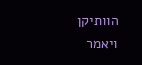הוותיקן
ויאמר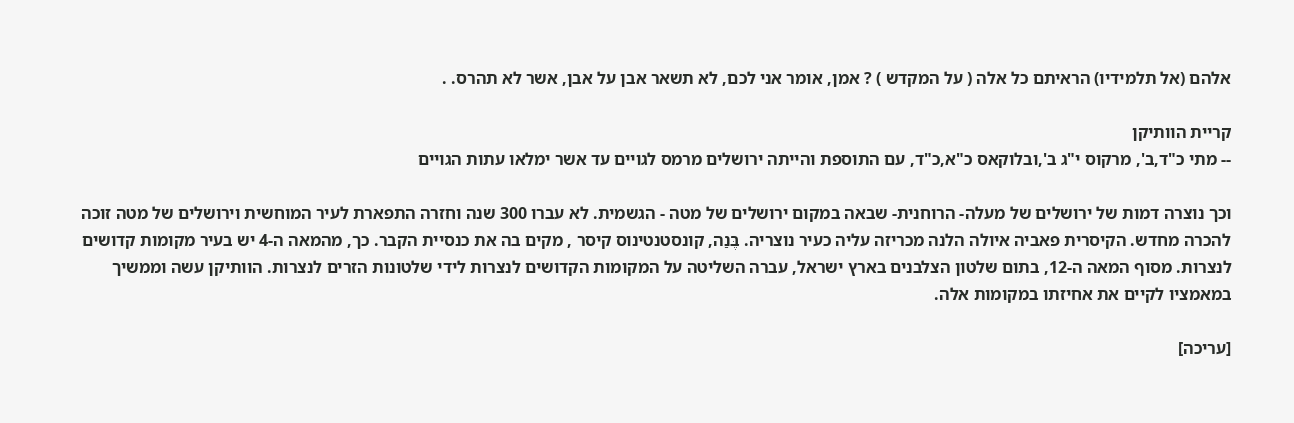אלהם (אל תלמידיו) הראיתם כל אלה ( על המקדש ) ? אמן, אומר אני לכם, לא תשאר אבן על אבן, אשר לא תהרס. .

קריית הוותיקן
-- מתי כ"ד,ב', מרקוס י"ג ב',ובלוקאס כ"א,כ"ד, עם התוספת והייתה ירושלים מרמס לגויים עד אשר ימלאו עתות הגויים

וכך נוצרה דמות של ירושלים של מעלה- הרוחנית- שבאה במקום ירושלים של מטה - הגשמית. לא עברו 300 שנה וחזרה התפארת לעיר המוחשית וירושלים של מטה זוכה להכרה מחדש. הקיסרית פאביה איולה הלנה מכריזה עליה כעיר נוצריה. בֶּנַה, קונסטנטינוס קיסר , מקים בה את כנסיית הקבר. כך, מהמאה ה-4 יש בעיר מקומות קדושים לנצרות. מסוף המאה ה-12, בתום שלטון הצלבנים בארץ ישראל, עברה השליטה על המקומות הקדושים לנצרות לידי שלטונות הזרים לנצרות. הוותיקן עשה וממשיך במאמציו לקיים את אחיזתו במקומות אלה.

[עריכה]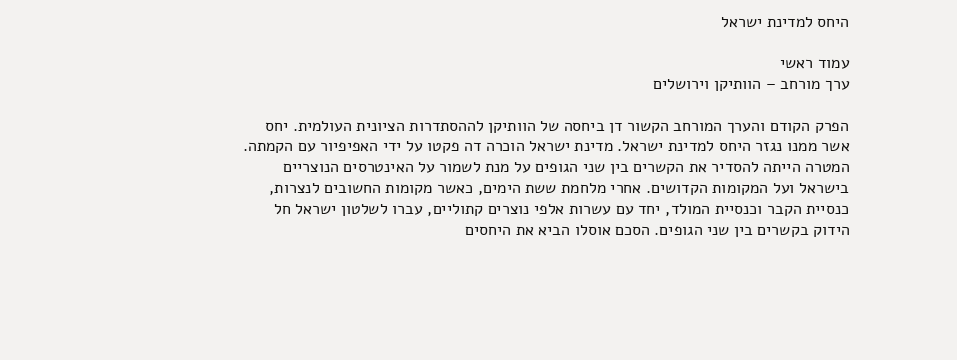היחס למדינת ישראל

עמוד ראשי
ערך מורחב – הוותיקן וירושלים

הפרק הקודם והערך המורחב הקשור דן ביחסה של הוותיקן לההסתדרות הציונית העולמית. יחס אשר ממנו נגזר היחס למדינת ישראל. מדינת ישראל הוכרה דה פקטו על ידי האפיפיור עם הקמתה. המטרה הייתה להסדיר את הקשרים בין שני הגופים על מנת לשמור על האינטרסים הנוצריים בישראל ועל המקומות הקדושים. אחרי מלחמת ששת הימים, כאשר מקומות החשובים לנצרות, כנסיית הקבר וכנסיית המולד, יחד עם עשרות אלפי נוצרים קתוליים, עברו לשלטון ישראל חל הידוק בקשרים בין שני הגופים. הסכם אוסלו הביא את היחסים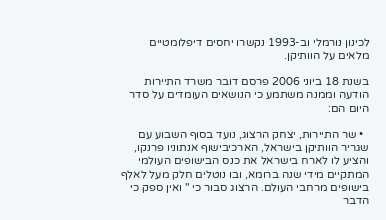לכינון נורמלי וב-1993 נקשרו יחסים דיפלומטיים מלאים על הוותיקן.

בשנת 18 ביוני 2006 פרסם דובר משרד התיירות הודעה וממנה משתמע כי הנושאים העומדים על סדר היום הם:

  • שר התיירות, יצחק הרצוג, נועד בסוף השבוע עם שגריר הוותיקן בישראל, הארכיבישוף אנתוניו פרנקו, והציע לו לארח בישראל את כנס הבישופים העולמי המתקיים מידי שנה ברומא, ובו נוטלים חלק מעל לאלף בישופים מרחבי העולם. הרצוג סבור כי " ואין ספק כי הדבר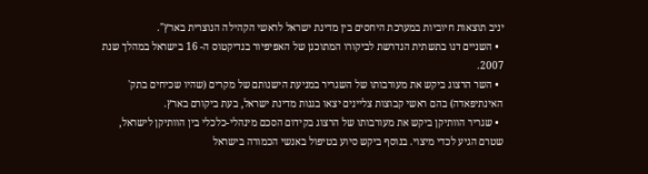יניב תוצאות חיוביות במערכת היחסים בין מדינת ישראל לראשי הקהילה הנוצרית בארץ".
  • השניים דנו בתשתית הנדרשת לביקורו המתוכנן של האפיפיור בנדיקטוס ה- 16 בישראל במהלך שנת 2007.
  • השר הרצוג ביקש את מעורבותו של השגריר במניעת הישנותם של מקרים (שהיו שכיחים בתק' האינתיפאדה) בהם ראשי קבוצות צליינים יצאו בגנות מדינת ישראל, בעת ביקורם בארץ.
  • שגריר הוותיקן ביקש את מעורבותו של הרצוג בקידום הסכם מינהלי-כלכלי בין הוותיקן לישראל, שטרם הגיע לכדי מיצוי. בנוסף ביקש סיוע בטיפול באנשי הכמורה בישראל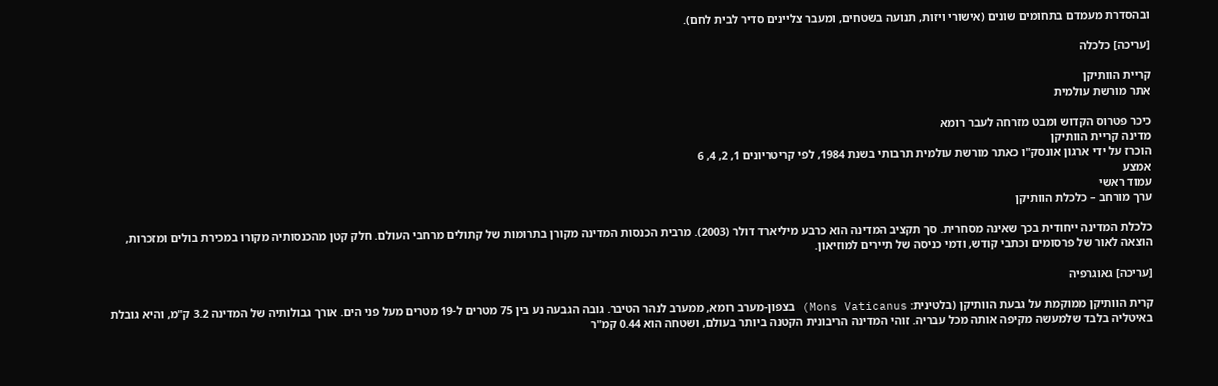ובהסדרת מעמדם בתחומים שונים (אישורי ויזות, תנועה בשטחים, ומעבר צליינים סדיר לבית לחם).

[עריכה] כלכלה

קריית הוותיקן
אתר מורשת עולמית

כיכר פטרוס הקדוש ומבט מזרחה לעבר רומא
מדינה קריית הוותיקן
הוכרז על ידי ארגון אונסק"ו כאתר מורשת עולמית תרבותי בשנת 1984, לפי קריטריונים 1, 2, 4, 6
אמצע
עמוד ראשי
ערך מורחב – כלכלת הוותיקן

כלכלת המדינה ייחודית בכך שאינה מסחרית. סך תקציב המדינה הוא כרבע מיליארד דולר (2003). מרבית הכנסות המדינה מקורן בתרומות של קתולים מרחבי העולם. חלק קטן מהכנסותיה מקורו במכירת בולים ומזכרות, הוצאה לאור של פרסומים וכתבי קודש, ודמי כניסה של תיירים למוזיאון.

[עריכה] גאוגרפיה

קרית הוותיקן ממוקמת על גבעת הוותיקן (בלטינית: Mons Vaticanus) בצפון-מערב רומא, ממערב לנהר הטיבר. גובה הגבעה נע בין 75 מטרים ל-19 מטרים מעל פני הים. אורך גבולותיה של המדינה 3.2 ק"מ, והיא גובלת באיטליה בלבד שלמעשה מקיפה אותה מכל עבריה. זוהי המדינה הריבונית הקטנה ביותר בעולם, ושטחה הוא 0.44 קמ"ר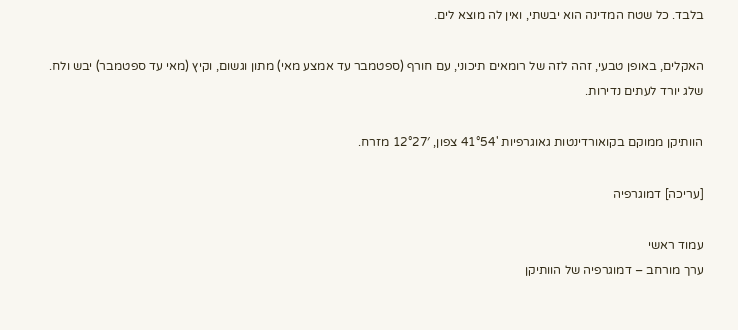בלבד. כל שטח המדינה הוא יבשתי, ואין לה מוצא לים.

האקלים, באופן טבעי, זהה לזה של רומאים תיכוני, עם חורף (ספטמבר עד אמצע מאי) מתון וגשום, וקיץ (מאי עד ספטמבר) יבש ולח. שלג יורד לעתים נדירות.

הוותיקן ממוקם בקואורדינטות גאוגרפיות '41°54 צפון, 12°27′ מזרח.

[עריכה] דמוגרפיה

עמוד ראשי
ערך מורחב – דמוגרפיה של הוותיקן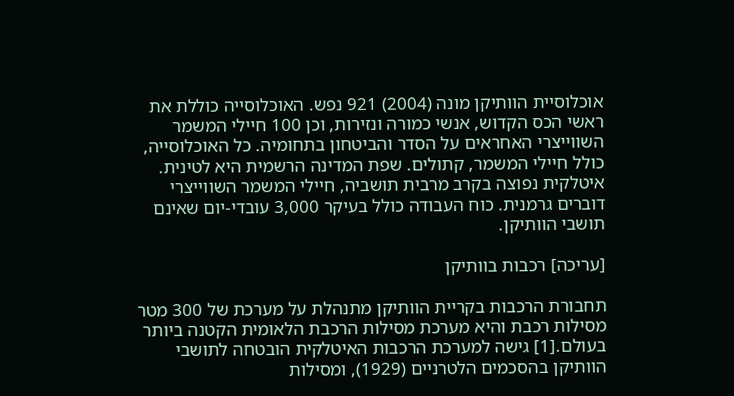אוכלוסיית הוותיקן מונה (2004) 921 נפש. האוכלוסייה כוללת את ראשי הכס הקדוש, אנשי כמורה ונזירות, וכן 100 חיילי המשמר השווייצרי האחראים על הסדר והביטחון בתחומיה. כל האוכלוסייה, כולל חיילי המשמר, קתולים. שפת המדינה הרשמית היא לטינית. איטלקית נפוצה בקרב מרבית תושביה, חיילי המשמר השווייצרי דוברים גרמנית. כוח העבודה כולל בעיקר 3,000 עובדי-יום שאינם תושבי הוותיקן.

[עריכה] רכבות בוותיקן

תחבורת הרכבות בקריית הוותיקן מתנהלת על מערכת של 300 מטר מסילות רכבת והיא מערכת מסילות הרכבת הלאומית הקטנה ביותר בעולם.[1] גישה למערכת הרכבות האיטלקית הובטחה לתושבי הוותיקן בהסכמים הלטרניים (1929), ומסילות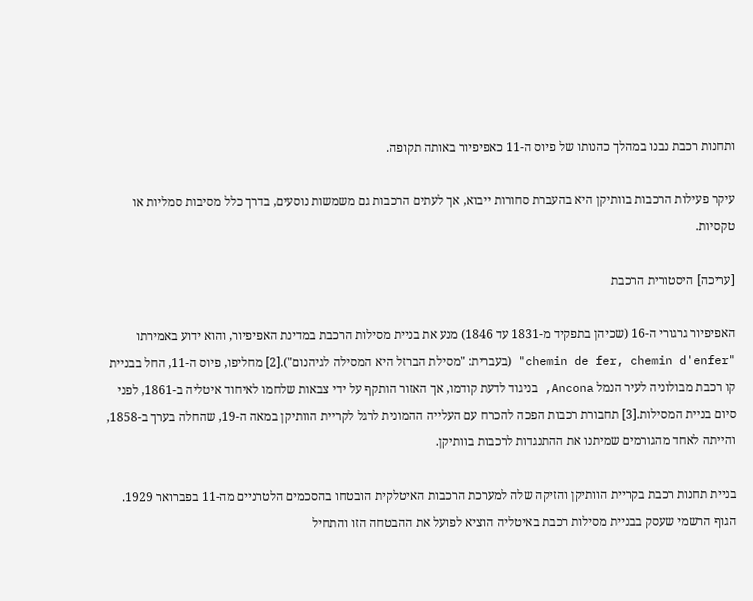ותחנות רכבת נבנו במהלך כהנותו של פיוס ה-11 כאפיפיור באותה תקופה.

עיקר פעילות הרכבות בוותיקן היא בהעברת סחורות ייבוא, אך לעתים הרכבות גם משמשות נוסעים, בדרך כלל מסיבות סמליות או טקסיות.

[עריכה] היסטורית הרכבת

האפיפיור גרגורי ה-16 (שכיהן בתפקיד מ-1831 עד 1846) מנע את בניית מסילות הרכבת במדינת האפיפיור, והוא ידוע באמירתו "chemin de fer, chemin d'enfer" (בעברית: "מסילת הברזל היא המסילה לגיהנום").[2] מחליפו, פיוס ה-11, החל בבניית קו רכבת מבולוניה לעיר הנמל Ancona, בניגוד לדעת קודמו, אך האזור הותקף על ידי צבאות שלחמו לאיחוד איטליה ב-1861, לפני סיום בניית המסילות.[3] תחבורת רכבות הפכה להכרח עם העלייה ההמונית לרגל לקריית הוותיקן במאה ה-19, שהחלה בערך ב-1858, והייתה לאחד מהגורמים שמיתנו את ההתנגדות לרכבות בוותיקן.

בניית תחנות רכבת בקריית הוותיקן והזיקה שלה למערכת הרכבות האיטלקית הובטחו בהסכמים הלטרניים מה-11 בפברואר 1929. הגוף הרשמי שעסק בבניית מסילות רכבת באיטליה הוציא לפועל את ההבטחה הזו והתחיל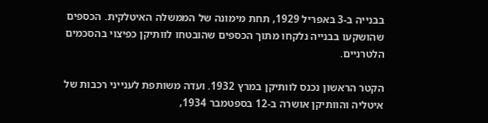בבנייה ב-3 באפריל 1929, תחת מימונה של הממשלה האיטלקית. הכספים שהושקעו בבנייה נלקחו מתוך הכספים שהובטחו לוותיקן כפיצוי בהסכמים הלטרניים.

הקטר הראשון נכנס לוותיקן במרץ 1932. ועדה משותפת לענייני רכבות של איטליה והוותיקן אושרה ב-12 בספטמבר 1934,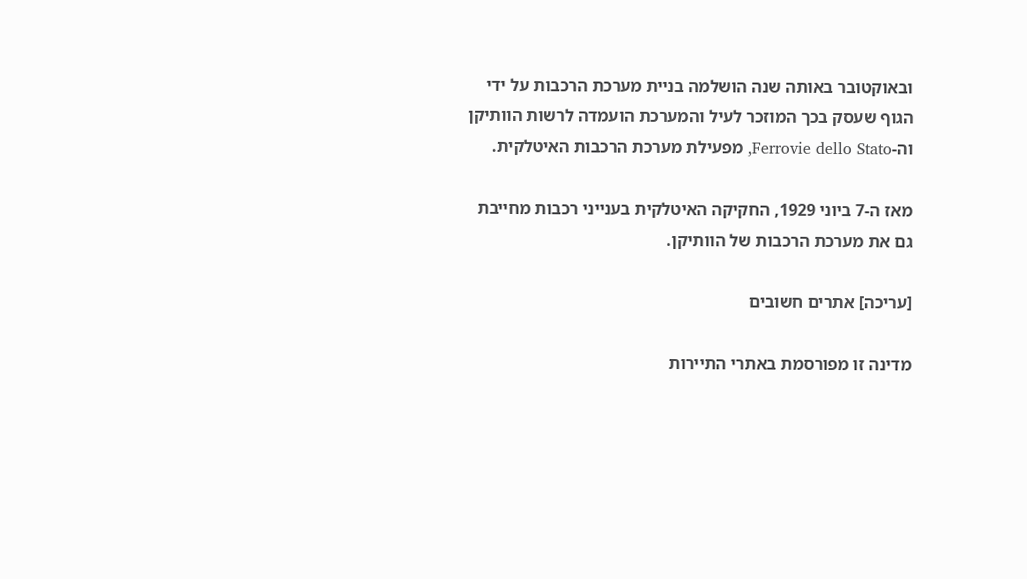ובאוקטובר באותה שנה הושלמה בניית מערכת הרכבות על ידי הגוף שעסק בכך המוזכר לעיל והמערכת הועמדה לרשות הוותיקן וה-Ferrovie dello Stato, מפעילת מערכת הרכבות האיטלקית.

מאז ה-7 ביוני 1929, החקיקה האיטלקית בענייני רכבות מחייבת גם את מערכת הרכבות של הוותיקן.

[עריכה] אתרים חשובים

מדינה זו מפורסמת באתרי התיירות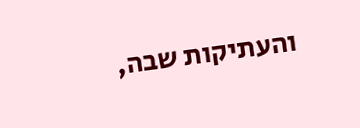והעתיקות שבה,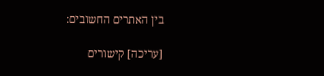בין האתרים החשובים:

[עריכה] קישורים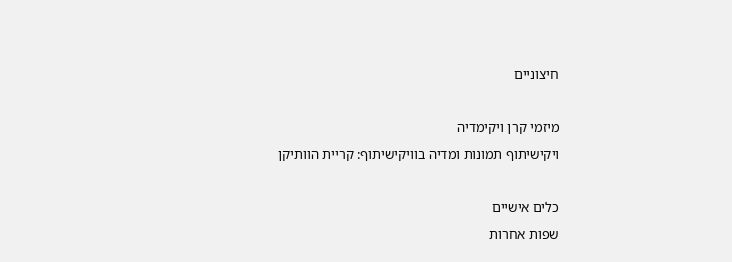חיצוניים

מיזמי קרן ויקימדיה
ויקישיתוף תמונות ומדיה בוויקישיתוף: קריית הוותיקן

כלים אישיים
שפות אחרות